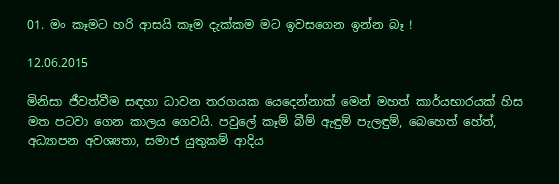01. මං කෑමට හරි ආසයි කෑම දැක්කම මට ඉවසගෙන ඉන්න බෑ !

12.06.2015

මිනිසා ජීවත්වීම සඳහා ධාවන තරගයක යෙදෙන්නාක් මෙන් මහත් කාර්යභාරයක් හිස මත පටවා ගෙන කාලය ගෙවයි. පවුලේ කෑම් බීම් ඇඳුම් පැලඳුම්, බෙහෙත් හේත්, අධ්‍යාපන අවශ්‍යතා, සමාජ යුතුකම් ආදිය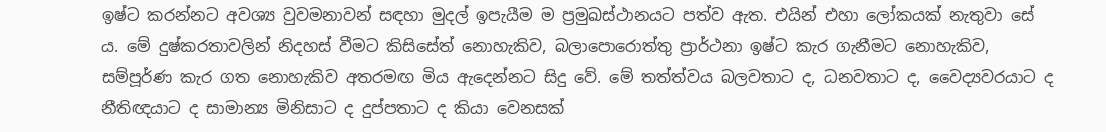ඉෂ්ට කරන්නට අවශ්‍ය වුවමනාවන් සඳහා මුදල් ඉපැයීම ම ප්‍රමුඛස්ථානයට පත්ව ඇත. එයින් එහා ලෝකයක් නැතුවා සේ ය. මේ දුෂ්කරතාවලින් නිදහස් වීමට කිසිසේත් නොහැකිව, බලාපොරොත්තු ප්‍රාර්ථනා ඉෂ්ට කැර ගැනීමට නොහැකිව, සම්පූර්ණ කැර ගත නොහැකිව අතරමඟ මිය ඇදෙන්නට සිදු වේ. මේ තත්ත්වය බලවතාට ද, ධනවතාට ද, වෛද්‍යවරයාට ද නීතිඥයාට ද සාමාන්‍ය මිනිසාට ද දුප්පතාට ද කියා වෙනසක්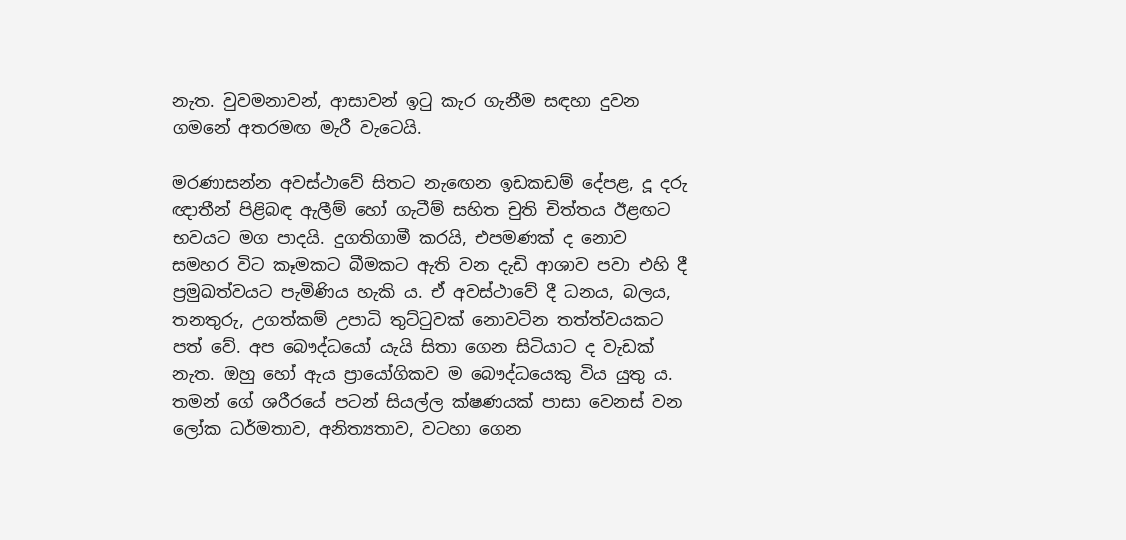නැත. වුවමනාවන්, ආසාවන් ඉටු කැර ගැනීම සඳහා දුවන ගමනේ අතරමඟ මැරී වැටෙයි.

මරණාසන්න අවස්ථාවේ සිතට නැ‍ඟෙන ඉඩකඩම් දේපළ, දූ දරු ඥාතීන් පිළිබඳ ඇලීම් හෝ ගැටීම් සහිත චුති චිත්තය ඊළඟට භවයට මග පාදයි. දුගතිගාමී කරයි, එපමණක් ද නොව සමහර විට කෑමකට බීමකට ඇති වන දැඩි ආශාව පවා එහි දී ප්‍රමුඛත්වයට පැමිණිය හැකි ය. ඒ අවස්ථාවේ දී ධනය, බලය, තනතුරු, උගත්කම් උපාධි තුට්ටුවක් නොවටින තත්ත්වයකට පත් වේ. අප බෞද්ධයෝ යැයි සිතා ගෙන සිටියාට ද වැඩක් නැත. ඔහු හෝ ඇය ප්‍රායෝගිකව ම බෞද්ධයෙකු විය යුතු ය. තමන් ගේ ශරීරයේ පටන් සියල්ල ක්ෂණයක් පාසා වෙනස් වන ලෝක ධර්මතාව, අනිත්‍යතාව, වටහා ගෙන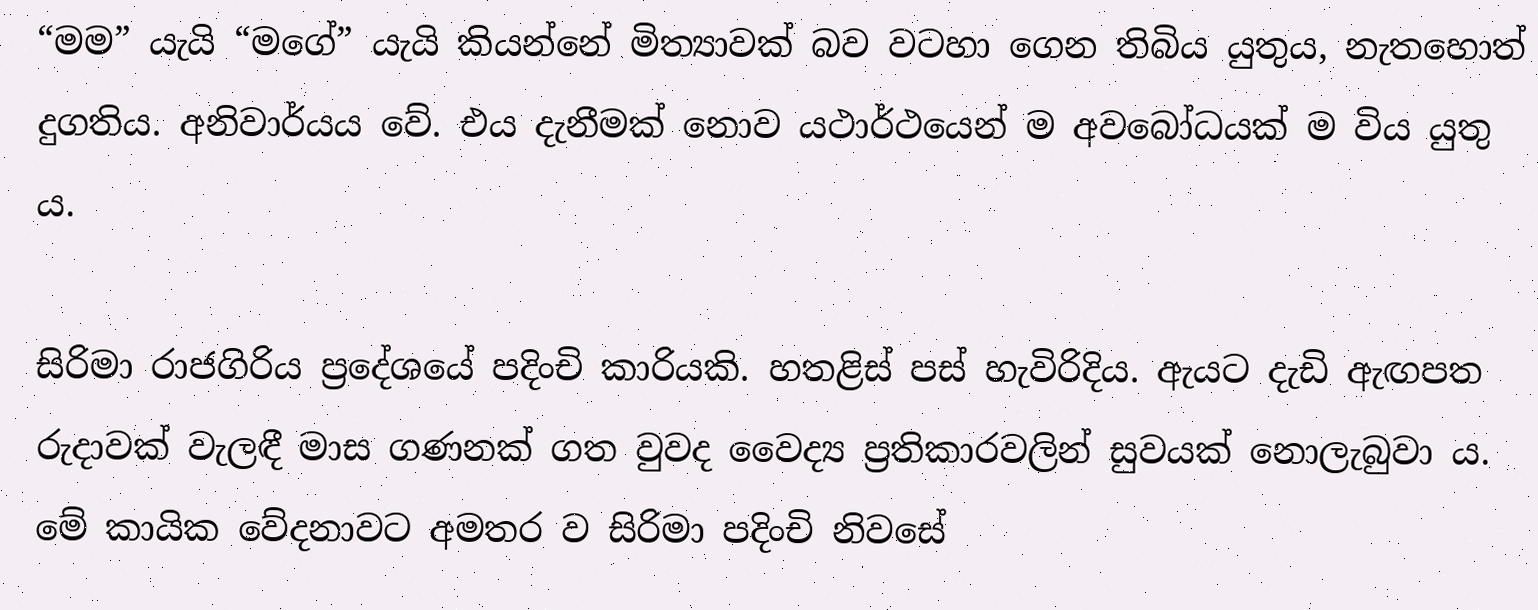“මම” යැයි “මගේ” යැයි කියන්නේ මිත්‍යාවක් බව වටහා ගෙන තිබිය යුතුය, නැතහොත් දුගතිය. අනිවාර්යය වේ. එය දැනීමක් නොව යථාර්ථයෙන් ම අවබෝධයක් ම විය යුතු ය.

සිරිමා රාජගිරිය ප්‍රදේශයේ පදිංචි කාරියකි. හතළිස් පස් හැවිරිදිය. ඇයට දැඩි ඇඟපත රුදාවක් වැලඳී මාස ගණනක් ගත වුවද වෛද්‍ය ප්‍රතිකාරවලින් සුවයක් නොලැබුවා ය. මේ කායික වේදනාවට අමතර ව සිරිමා පදිංචි නිවසේ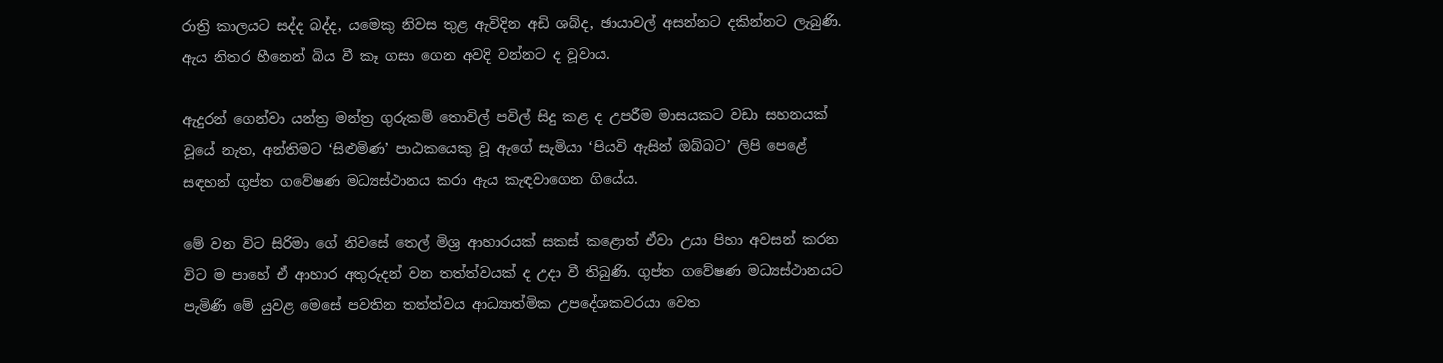රාත්‍රි කාලයට සද්ද බද්ද, යමෙකු නිවස තුළ ඇවිදින අඩි ශබ්ද, ඡායාවල් අසන්නට දකින්නට ලැබුණි. ඇය නිතර හීනෙන් බිය වී කෑ ගසා ගෙන අවදි වන්නට ද වූවාය.

ඇදුරන් ගෙන්වා යන්ත්‍ර මන්ත්‍ර ගුරුකම් තොවිල් පවිල් සිදු කළ ද උපරීම මාසයකට වඩා සහනයක් වූයේ නැත, අන්තිමට ‘සිළුමිණ’ පාඨකයෙකු වූ ඇගේ සැමියා ‘පියවි ඇසින් ඔබ්බට’ ලිපි පෙළේ සඳහන් ගුප්ත ගවේෂණ මධ්‍යස්ථානය කරා ඇය කැඳවාගෙන ගියේය.

මේ වන විට සිරිමා ගේ නිවසේ තෙල් මිශ්‍ර ආහාරයක් සකස් කළොත් ඒවා උයා පිහා අවසන් කරන විට ම පාහේ ඒ ආහාර අතුරුදන් වන තත්ත්වයක් ද උදා වී තිබුණි. ගුප්ත ගවේෂණ මධ්‍යස්ථානයට පැමිණි මේ යුවළ මෙසේ පවතින තත්ත්වය ආධ්‍යාත්මික උපදේශකවරයා වෙත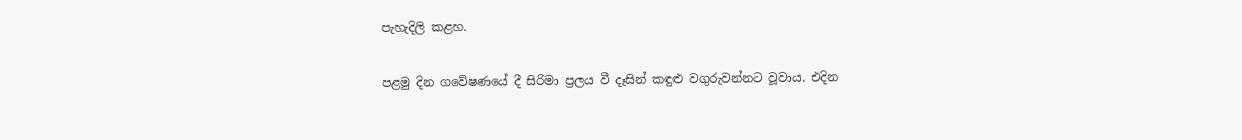පැහැදිලි ක‍ළහ.

පළමු දින ගවේෂණයේ දී සිරිමා ප්‍රලය වී දෑසින් කඳුළු වගුරුවන්නට වූවාය. එදින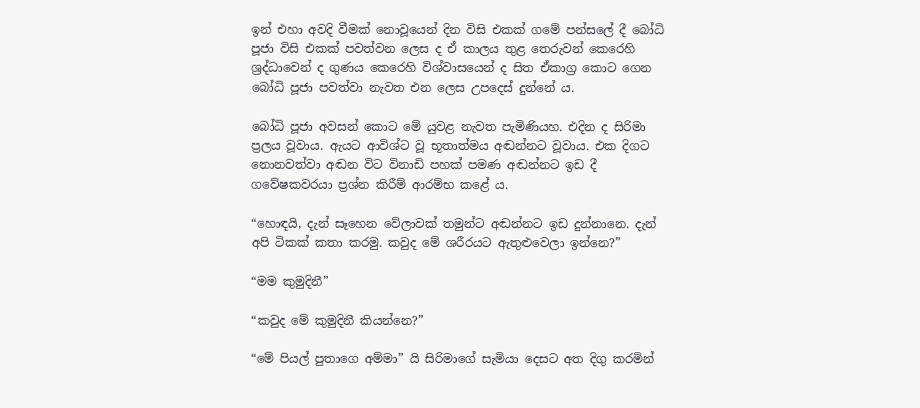ඉන් එහා අවදි වීමක් නොවූයෙන් දින විසි එකක් ගමේ පන්සලේ දී බෝධි පූජා විසි එකක් පවත්වන ලෙස ද ඒ කාලය තුළ තෙරුවන් කෙරෙහි ශ්‍රද්ධාවෙන් ද ගුණය කෙරෙහි විශ්වාසයෙන් ද සිත ඒකාග්‍ර කොට ගෙන බෝධි පූජා පවත්වා නැවත එන ලෙස උපදෙස් දුන්නේ ය.

බෝධි පූජා අවසන් කොට මේ යුවළ නැවත පැමිණියහ. එදින ද සිරිමා ප්‍රලය වූවාය. ඇයට ආවිශ්ට වූ භූතාත්මය අඬන්නට වූවාය. එක දිගට නොනවත්වා අඬන විට විනාඩි පහක් පමණ අඬන්නට ඉඩ දී ගවේෂකවරයා ප්‍රශ්න කිරීම් ආරම්භ කළේ ය.

“හොඳයි, දැන් සෑහෙන වේලාවක් තමුන්ට අඬන්නට ඉඩ දුන්නානෙ. දැන් අපි ටිකක් කතා කරමු. කවුද මේ ශරීරයට ඇතුළුවෙලා ඉන්නෙ?”

“මම කුමුදිනී”

“කවුද මේ කුමුදිනී කියන්නෙ?”

“මේ පියල් පුතාගෙ අම්මා” යි සිරිමාගේ සැමියා දෙසට අත දිගු කරමින්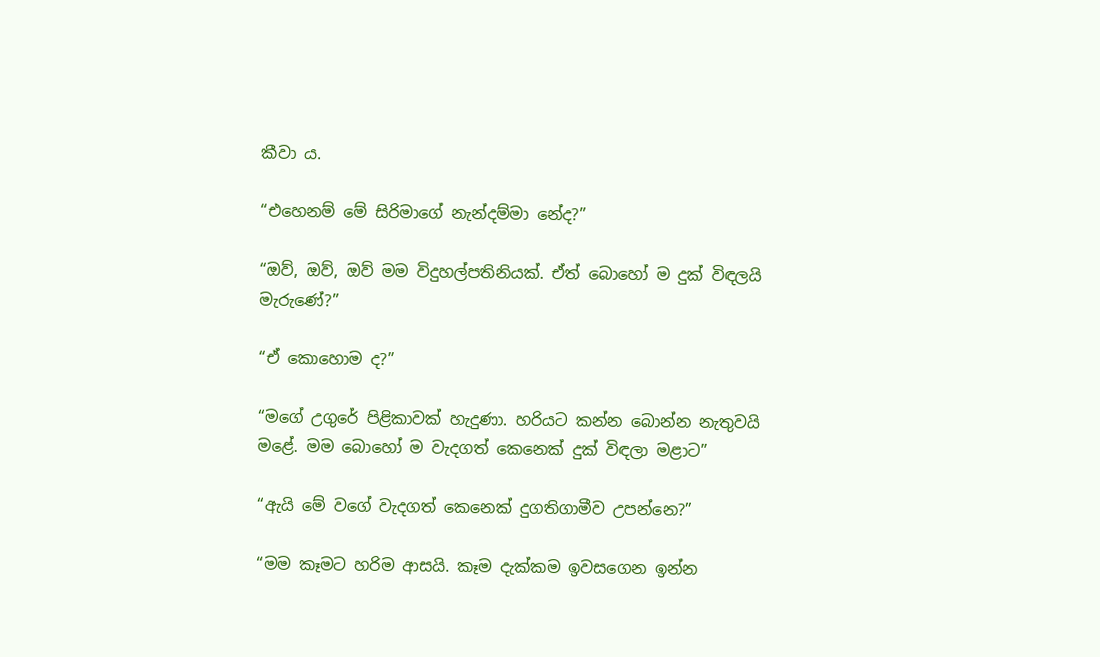කීවා ය.

“එහෙනම් මේ සිරිමාගේ නැන්දම්මා නේද?”

“ඔව්, ඔව්, ඔව් මම විදුහල්පතිනියක්. ඒත් බොහෝ ම දුක් විඳලයි මැරුණේ?”

“ඒ කොහොම ද?”

“මගේ උගුරේ පිළිකාවක් හැදුණා. හරියට කන්න බොන්න නැතුවයි මළේ. මම බොහෝ ම වැදගත් කෙනෙක් දුක් විඳලා මළාට”

“ඇයි මේ වගේ වැදගත් කෙනෙක් දුගතිගාමීව උපන්නෙ?”

“මම කෑමට හරිම ආසයි. කෑම දැක්කම ඉවසගෙන ඉන්න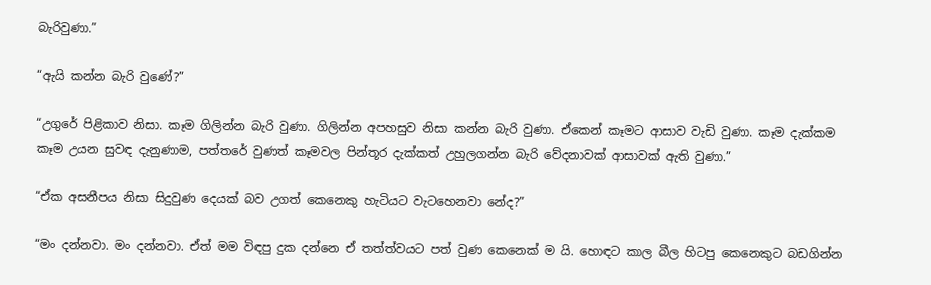බැරිවුණා.”

“ඇයි කන්න බැරි වුණේ?”

“උගුරේ පිළිකාව නිසා. කෑම ගිලින්න බැරි වුණා. ගිලින්න අපහසුව නිසා කන්න බැරි වුණා. ඒකෙන් කෑමට ආසාව වැඩි වුණා. කෑම දැක්කම කෑම උයන සුවඳ දැනුණාම, පත්තරේ වුණත් කෑමවල පින්තූර දැක්කත් උහුලගන්න බැරි වේදනාවක් ආසාවක් ඇති වුණා.”

“ඒක අසනීපය නිසා සිදුවුණ දෙයක් බව උගත් කෙනෙකු හැටියට වැටහෙනවා නේද?”

“මං දන්නවා. මං දන්නවා. ඒත් මම විඳපු දුක දන්නෙ ඒ තත්ත්වයට පත් වුණ කෙනෙක් ම යි. හොඳට කාල බීල හිටපු කෙනෙකුට බඩගින්න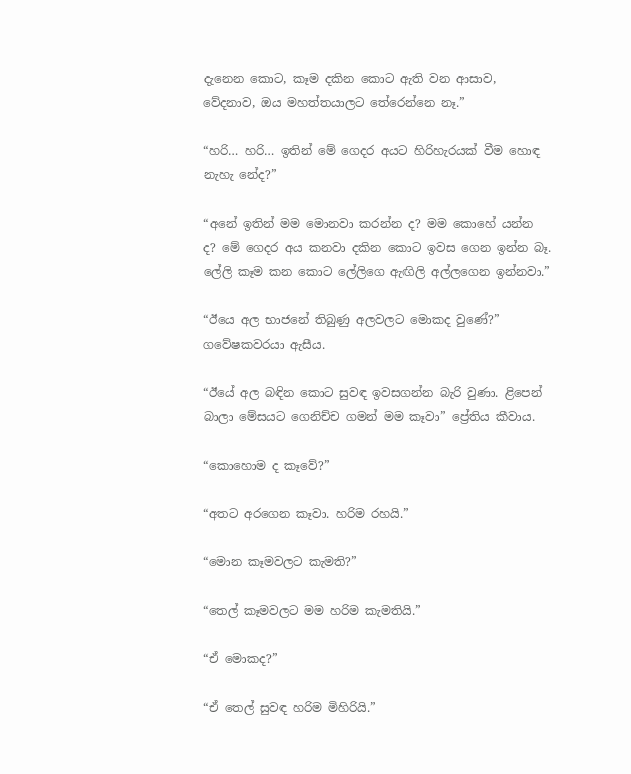දැනෙන කොට, කෑම දකින කොට ඇති වන ආසාව, වේදනාව, ඔය මහත්තයාලට තේරෙන්නෙ නෑ.”

“හරි… හරි… ඉතින් මේ ගෙදර අයට හිරිහැරයක් වීම හොඳ නැහැ නේද?”

“අනේ ඉතින් මම මොනවා කරන්න ද? මම කොහේ යන්න ද? මේ ගෙදර අය කනවා දකින කොට ඉවස ගෙන ඉන්න බෑ. ලේලි කෑම කන කොට ලේලිගෙ ඇඟිලි අල්ලගෙන ඉන්නවා.”

“ඊයෙ අල භාජනේ තිබුණු අලවලට මොකද වුණේ?” ගවේෂකවරයා ඇසීය.

“ඊයේ අල බඳින කොට සුවඳ ඉවසගන්න බැරි වුණා. ළිපෙන් බාලා මේසයට ගෙනිච්ච ගමන් මම කෑවා” ප්‍රේතිය කීවාය.

“කොහොම ද කෑවේ?”

“අතට අරගෙන කෑවා. හරිම රහයි.”

“මොන කෑමවලට කැමති?”

“තෙල් කෑමවලට මම හරිම කැමතියි.”

“ඒ මොකද?”

“ඒ තෙල් සුවඳ හරිම මිහිරියි.”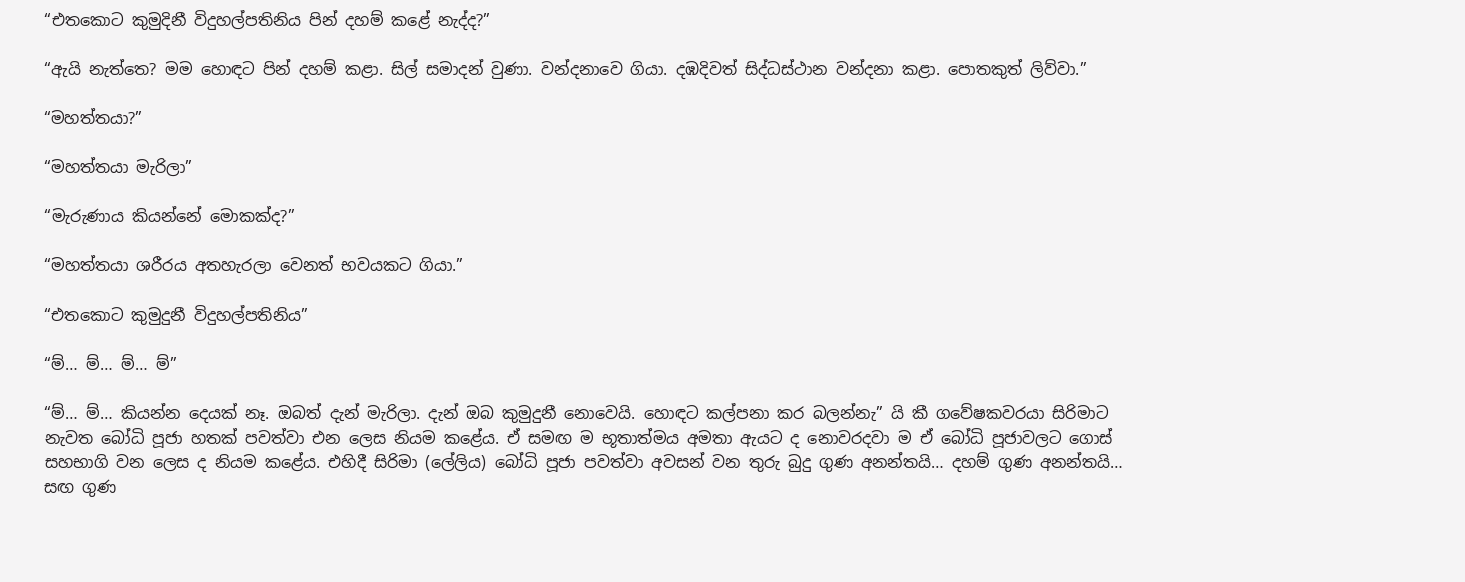“එතකොට කුමුදිනී විදුහල්පතිනිය පින් දහම් කළේ නැද්ද?”

“ඇයි නැත්තෙ? මම හොඳට පින් දහම් කළා. සිල් සමාදන් වුණා. වන්දනාවෙ ගියා. දඹදිවත් සිද්ධස්ථාන වන්දනා කළා. පොතකුත් ලිව්වා.”

“මහත්තයා?”

“මහත්තයා මැරිලා”

“මැරුණාය කියන්නේ මොකක්ද?”

“මහත්තයා ශරීරය අතහැරලා වෙනත් භවයකට ගියා.”

“එතකොට කුමුදුනී විදුහල්පතිනිය”

“ම්… ම්… ම්… ම්”

“ම්… ම්… කියන්න දෙයක් නෑ. ඔබත් දැන් මැරිලා. දැන් ඔබ කුමුදුනී නොවෙයි. හොඳට කල්පනා කර බලන්නැ” යි කී ගවේෂකවරයා සිරිමාට නැවත බෝධි පූජා හතක් පවත්වා එන ලෙස නියම කළේය. ඒ සමඟ ම භූතාත්මය අමතා ඇයට ද නොවරදවා ම ඒ බෝධි පූජාවලට ගොස් සහභාගි වන ලෙස ද නියම කළේය. එහිදී සිරිමා (ලේලිය) බෝධි පූජා පවත්වා අවසන් වන තුරු බුදු ගුණ අනන්තයි… දහම් ගුණ අනන්තයි… සඟ ගුණ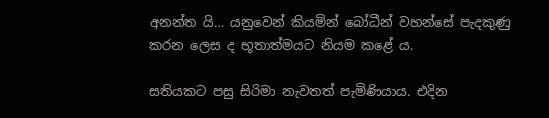අනන්ත යි… යනුවෙන් කියමින් බෝධීන් වහන්සේ පැදකුණු කරන ලෙස ද භූතාත්මයට නියම කළේ ය.

සතියකට පසු සිරිමා නැවතත් පැමිණියාය. එදින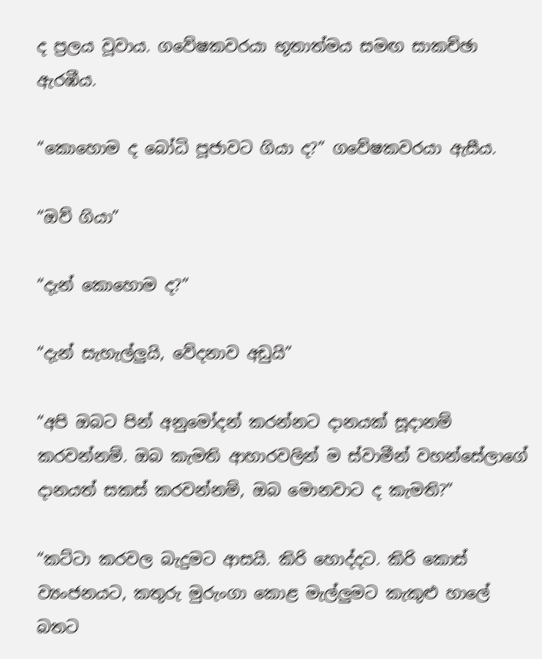ද ප්‍රලය වූවාය. ගවේෂකවරයා භූතාත්මය සමඟ සාකච්ඡා ඇරඹීය.

“කොහොම ද බෝධි පූජාවට ගියා ද?” ගවේෂකවරයා ඇසීය.

“ඔව් ගියා”

“දැන් කොහොම ද?”

“දැන් සැහැල්ලුයි, වේදනාව අඩුයි”

“අපි ඔබට පින් අනුමෝදන් කරන්නට දානයක් සූදානම් කරවන්නම්. ඔබ කැමති ආහාරවලින් ම ස්වාමීන් වහන්සේලාගේ දානයත් සකස් කරවන්නම්, ඔබ මොනවාට ද කැමති?”

“කට්ටා කරවල බැදුමට ආසයි. කිරි හොද්දට. කිරි කොස් ව්‍යංජනයට, කතුරු මුරුංගා කොළ මැල්ලුමට කැකුළු හාලේ බතට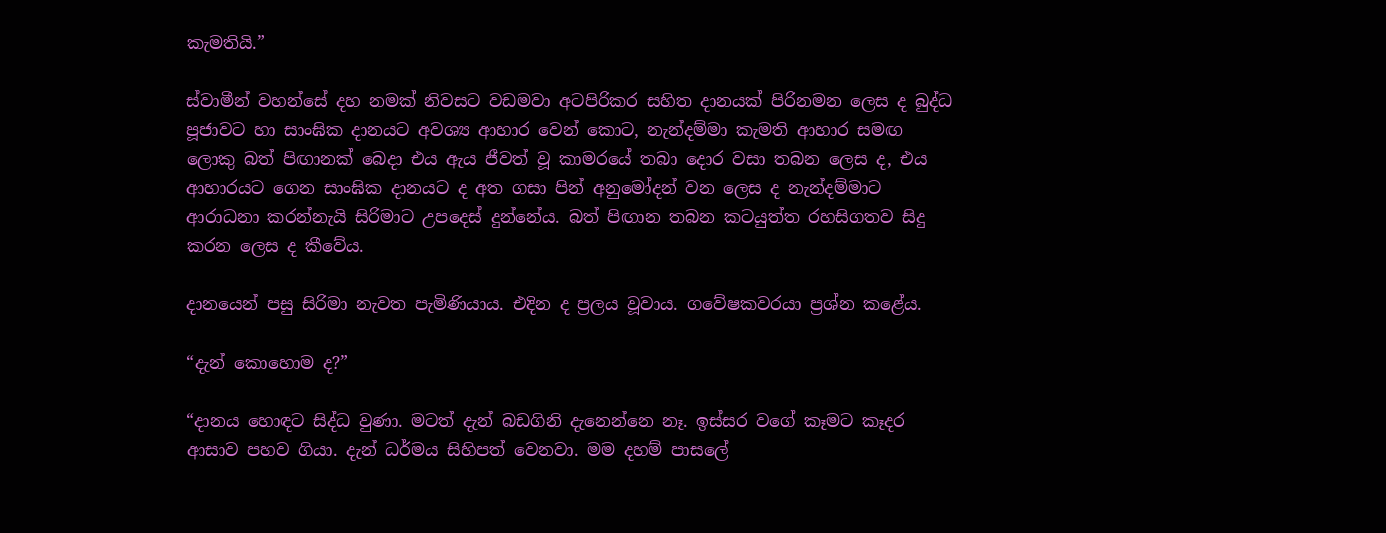කැමතියි.”

ස්වාමීන් වහන්සේ දහ නමක් නිවසට වඩමවා අටපිරිකර සහිත දානයක් පිරිනමන ලෙස ද බුද්ධ පූජාවට හා සාංඝික දානයට අවශ්‍ය ආහාර වෙන් කොට, නැන්දම්මා කැමති ආහාර සමඟ ලොකු බත් පිඟානක් බෙදා එය ඇය ජීවත් වූ කාමරයේ තබා දොර වසා තබන ලෙස ද, එය ආහාරයට ගෙන සාංඝික දානයට ද අත ගසා පින් අනුමෝදන් වන ලෙස ද නැන්දම්මාට ආරාධනා කරන්නැයි සිරිමාට උපදෙස් දුන්නේය. බත් පිඟාන තබන කටයුත්ත රහසිගතව සිදු කරන ලෙස ද කීවේය.

දානයෙන් පසු සිරිමා නැවත පැමිණියාය. එදින ද ප්‍රලය වූවාය. ගවේෂකවරයා ප්‍රශ්න කළේය.

“දැන් කොහොම ද?”

“දානය හොඳට සිද්ධ වුණා. මටත් දැන් බඩගිනි දැනෙන්නෙ නෑ. ඉස්සර වගේ කෑමට කෑදර ආසාව පහව ගියා. දැන් ධර්මය සිහිපත් වෙනවා. මම දහම් පාසලේ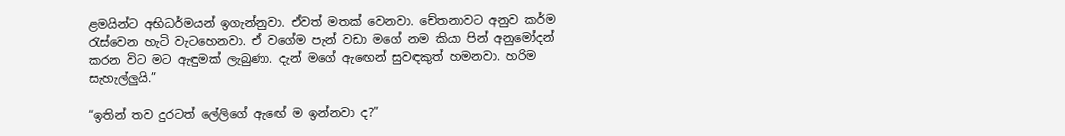ළමයින්ට අභිධර්මයන් ඉගැන්නුවා. ඒවත් මතක් වෙනවා. චේතනාවට අනුව කර්ම රැස්වෙන හැටි වැටහෙනවා. ඒ වගේම පැන් වඩා මගේ නම කියා පින් අනුමෝදන් කරන විට මට ඇඳුමක් ලැබුණා. දැන් මගේ ඇ‍ඟෙන් සුවඳකුත් හමනවා. හරිම සැහැල්ලුයි.”

“ඉතින් තව දුරටත් ලේලිගේ ඇ‍ඟේ ම ඉන්නවා ද?”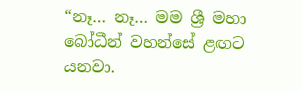“නෑ… නෑ… මම ශ්‍රී මහා බෝධීන් වහන්සේ ළඟට යනවා.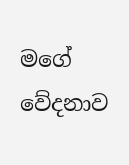මගේ වේදනාව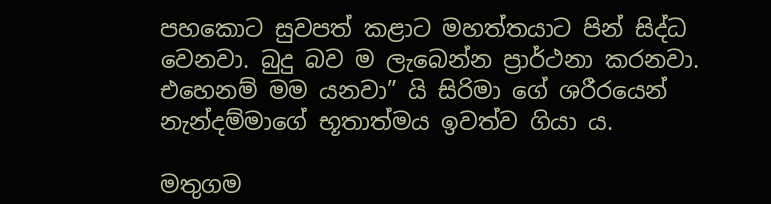පහකොට සුවපත් කළාට මහත්තයාට පින් සිද්ධ වෙනවා. බුදු බව ම ලැබෙන්න ප්‍රාර්ථනා කරනවා. එහෙනම් මම යනවා” යි සිරිමා ගේ ශරීරයෙන් නැන්දම්මාගේ භූතාත්මය ඉවත්ව ගියා ය.

මතුගම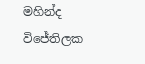මහින්ද විජේතිලක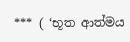*** ( ‘භූත ආත්මය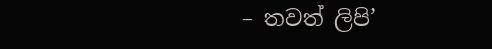– තවත් ලිපි’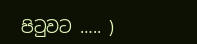පිටුවට ….. )